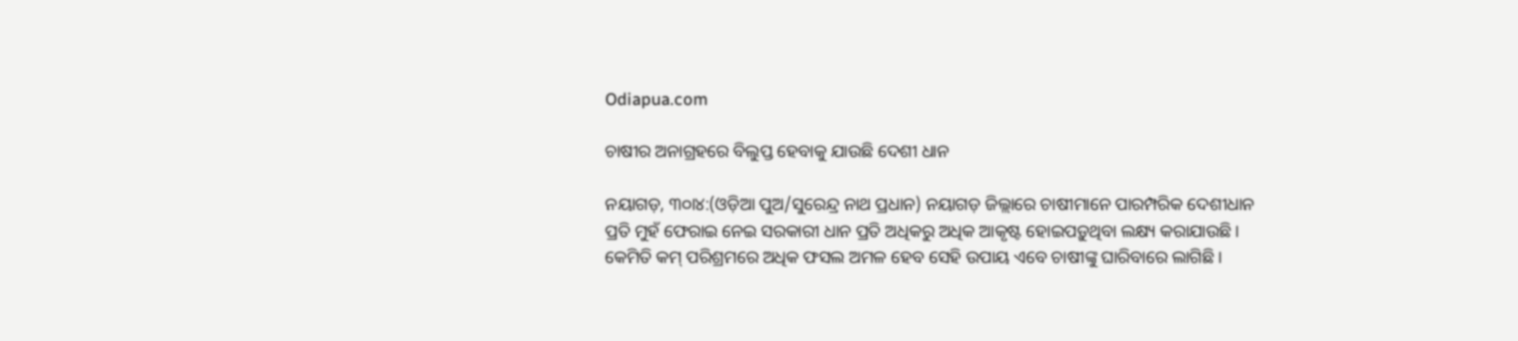Odiapua.com

ଚାଷୀର ଅନାଗ୍ରହରେ ବିଲୁପ୍ତ ହେବାକୁ ଯାଉଛି ଦେଶୀ ଧାନ

ନୟାଗଡ଼, ୩୦ା୪:(ଓଡ଼ିଆ ପୁଅ/ସୁରେନ୍ଦ୍ର ନାଥ ପ୍ରଧାନ) ନୟାଗଡ଼ ଜିଲ୍ଲାରେ ଚାଷୀମାନେ ପାରମ୍ପରିକ ଦେଶୀଧାନ ପ୍ରତି ମୁହଁ ଫେରାଇ ନେଇ ସରକାରୀ ଧାନ ପ୍ରତି ଅଧିକରୁ ଅଧିକ ଆକୃଷ୍ଟ ହୋଇପଡ଼ୁଥିବା ଲକ୍ଷ୍ୟ କରାଯାଉଛି। କେମିତି କମ୍ ପରିଶ୍ରମରେ ଅଧିକ ଫସଲ ଅମଳ ହେବ ସେହି ଉପାୟ ଏବେ ଚାଷୀଙ୍କୁ ଘାରିବାରେ ଲାଗିଛି।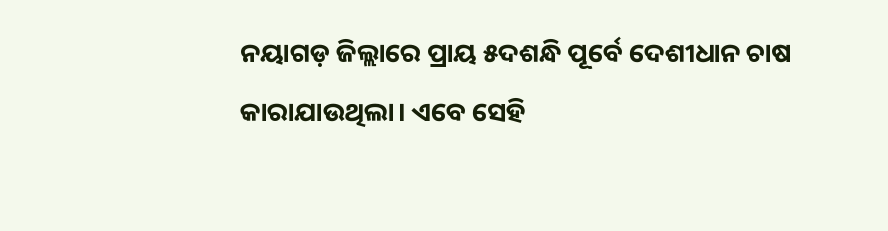ନୟାଗଡ଼ ଜିଲ୍ଲାରେ ପ୍ରାୟ ୫ଦଶନ୍ଧି ପୂର୍ବେ ଦେଶୀଧାନ ଚାଷ କାରାଯାଉଥିଲା। ଏବେ ସେହି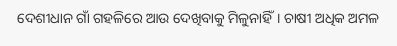ଦେଶୀଧାନ ଗାଁ ଗହଳିରେ ଆଉ ଦେଖିବାକୁ ମିଳୁନାହିଁ। ଚାଷୀ ଅଧିକ ଅମଳ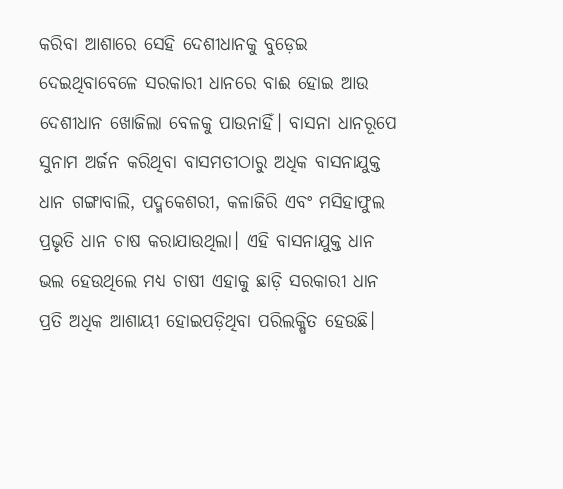କରିବା ଆଶାରେ ସେହି ଦେଶୀଧାନକୁ ବୁଡ଼େଇ ଦେଇଥିବାବେଳେ ସରକାରୀ ଧାନରେ ବାଈ ହୋଇ ଆଉ ଦେଶୀଧାନ ଖୋଜିଲା ବେଳକୁ ପାଉନାହିଁ। ବାସନା ଧାନରୂପେ ସୁନାମ ଅର୍ଜନ କରିଥିବା ବାସମତୀଠାରୁ ଅଧିକ ବାସନାଯୁକ୍ତ ଧାନ ଗଙ୍ଗାବାଲି, ପଦ୍ମକେଶରୀ, କଳାଜିରି ଏବଂ ମସିହାଫୁଲ ପ୍ରଭୃତି ଧାନ ଚାଷ କରାଯାଉଥିଲା। ଏହି ବାସନାଯୁକ୍ତ ଧାନ ଭଲ ହେଉଥିଲେ ମଧ୍ୟ ଚାଷୀ ଏହାକୁ ଛାଡ଼ି ସରକାରୀ ଧାନ ପ୍ରତି ଅଧିକ ଆଶାୟୀ ହୋଇପଡ଼ିଥିବା ପରିଲକ୍ଷିତ ହେଉଛି।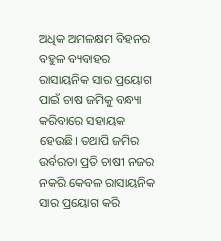ଅଧିକ ଅମଳକ୍ଷମ ବିହନର ବହୁଳ ବ୍ୟବାହର ରାସାୟନିକ ସାର ପ୍ରୟୋଗ ପାଇଁ ଚାଷ ଜମିକୁ ବନ୍ଧ୍ୟା କରିବାରେ ସହାୟକ ହେଉଛି। ତଥାପି ଜମିର ଉର୍ବରତା ପ୍ରତି ଚାଷୀ ନଜର ନକରି କେବଳ ରାସାୟନିକ ସାର ପ୍ରୟୋଗ କରି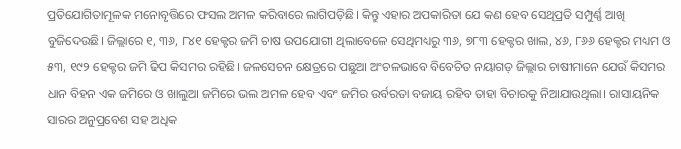ପ୍ରତିଯୋଗିତାମୂଳକ ମନୋବୃତ୍ତିରେ ଫସଲ ଅମଳ କରିବାରେ ଲାଗିପଡ଼ିଛି। କିନ୍ତୁ ଏହାର ଅପକାରିତା ଯେ କଣ ହେବ ସେଥିପ୍ରତି ସମ୍ପୁର୍ଣ୍ଣ ଆଖି ବୁଜିଦେଉଛି। ଜିଲ୍ଲାରେ ୧, ୩୬, ୮୪୧ ହେକ୍ଟର ଜମି ଚାଷ ଉପଯୋଗୀ ଥିଲାବେଳେ ସେଥିମଧ୍ୟରୁ ୩୬, ୭୮୩ ହେକ୍ଟର ଖାଲ, ୪୬, ୮୬୬ ହେକ୍ଟର ମଧ୍ୟମ ଓ ୫୩, ୧୯୨ ହେକ୍ଟର ଜମି ଢିପ କିସମର ରହିଛି। ଜଳସେଚନ କ୍ଷେତ୍ରରେ ପଛୁଆ ଅଂଚଳଭାବେ ବିବେଚିତ ନୟାଗଡ଼ ଜିଲ୍ଲାର ଚାଷୀମାନେ ଯେଉଁ କିସମର ଧାନ ବିହନ ଏକ ଜମିରେ ଓ ଖାଲୁଆ ଜମିରେ ଭଲ ଅମଳ ହେବ ଏବଂ ଜମିର ଉର୍ବରତା ବଜାୟ ରହିବ ତାହା ବିଚାରକୁ ନିଆଯାଉଥିଲା। ରାସାୟନିକ ସାରର ଅନୁପ୍ରବେଶ ସହ ଅଧିକ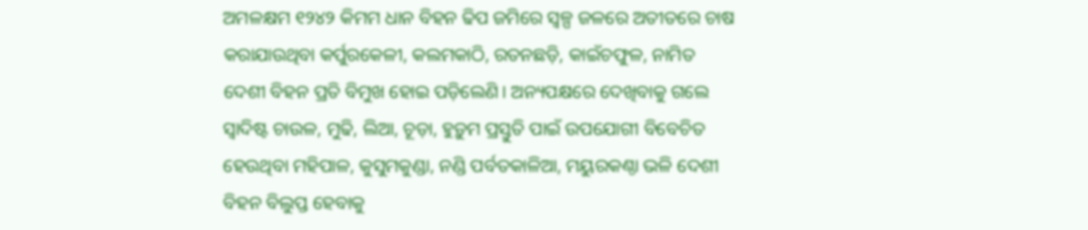ଅମଳକ୍ଷମ ୧୨୪୨ କିମମ ଧାନ ବିହନ ଢିପ ଜମିରେ ସ୍ୱଳ୍ପ ଜଳରେ ଅତୀତରେ ଚାଷ କରାଯାଉଥିବା କର୍ପୁରକେଳୀ, କଲମକାଠି, ରତନଛଡ଼ି, କାଇଁଚଫୁଳ, ନାମିତ ଦେଶୀ ବିହନ ପ୍ରତି ବିମୁଖ ହୋଇ ପଡ଼ିଲେଣି। ଅନ୍ୟପକ୍ଷରେ ଦେଖିବାକୁ ଗଲେ ସ୍ୱାଦିଷ୍ଟ ଚାଉଳ, ମୁଢି, ଲିଆ, ଚୂଡ଼ା, ହୁଡ଼ୁମ ପ୍ରସ୍ତୁତି ପାଇଁ ଉପଯୋଗୀ ବିବେଚିତ ହେଉଥିବା ମହିପାଳ, କୁସୁମକୁଣ୍ଡା, ନଣ୍ଡି ପର୍ବତକାଳିଆ, ମୟୁରକଣ୍ଠା ଭଳି ଦେଶୀ ବିହନ ବିଲୁପ୍ତ ହେବାକୁ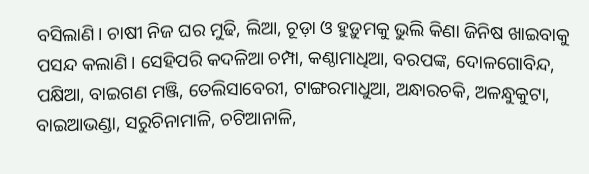ବସିଲାଣି। ଚାଷୀ ନିଜ ଘର ମୁଢି, ଲିଆ, ଚୂଡ଼ା ଓ ହୁଡ଼ୁମକୁ ଭୁଲି କିଣା ଜିନିଷ ଖାଇବାକୁ ପସନ୍ଦ କଲାଣି। ସେହିପରି କଦଳିଆ ଚମ୍ପା, କଣ୍ଠାମାଧିଆ, ବରପଙ୍କ, ଦୋଳଗୋବିନ୍ଦ, ପକ୍ଷିଆ, ବାଇଗଣ ମଞ୍ଜି, ତେଲିସାବେରୀ, ଟାଙ୍ଗରମାଧୁଆ, ଅନ୍ଧାରଚକି, ଅଳନ୍ଧୁକୁଟା, ବାଇଆଭଣ୍ଡା, ସରୁଚିନାମାଳି, ଚଟିଆନାଳି,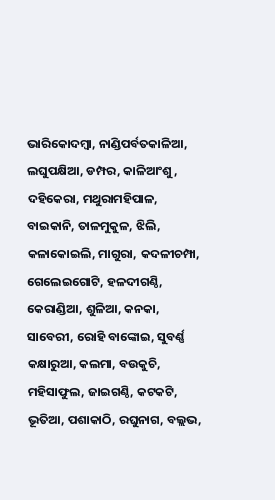ଭାରିକୋଦମ୍ବା, ନାଣ୍ଡିପର୍ବତକାଳିଆ, ଲଘୁପକ୍ଷିଆ, ଡମ୍ପର, କାଳିଆଂଶୁ, ଦହିକେରା, ମଥୁରାମହିପାଳ, ବାଇକାନି, ତାଳମୁକୁଳ, ଝିଲି, କଳାକୋଇଲି, ମାଗୁରା, କଦଳୀଚମ୍ପା, ଗେଲେଇଗୋଟି, ହଳଦୀଗଣ୍ଠି, କେରାଣ୍ଡିଆ, ଶୁଳିଆ, କନକା, ସାବେରୀ, ରୋହି ବାଙ୍କୋଇ, ସୁବର୍ଣ୍ଣ କକ୍ଷାରୁଆ, କଲମା, ବଉକୁଚି, ମହିସାଫୁଲ, ଜାଇଗଣ୍ଠି, କଟକଟି, ଭୂତିଆ, ପଶାକାଠି, ରଘୁନାଗ, ବଲ୍ଲଭ,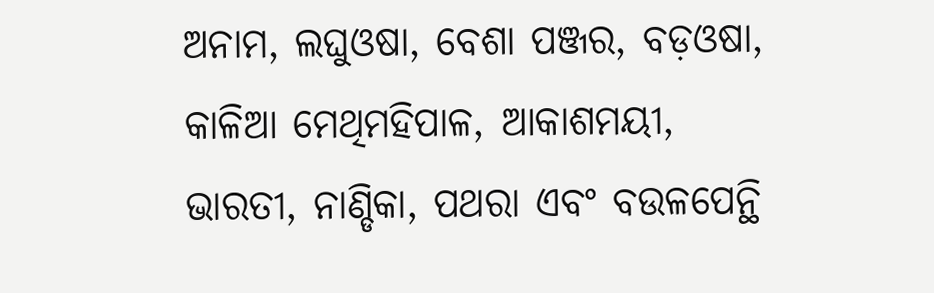ଅନାମ, ଲଘୁଓଷା, ବେଶା ପଞ୍ଜର, ବଡ଼ଓଷା, କାଳିଆ ମେଥିମହିପାଳ, ଆକାଶମୟୀ, ଭାରତୀ, ନାଣ୍ଡିକା, ପଥରା ଏବଂ ବଉଳପେନ୍ଥି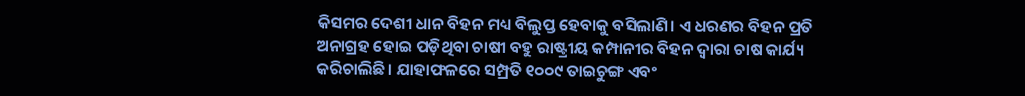କିସମର ଦେଶୀ ଧାନ ବିହନ ମଧ୍ୟ ବିଲୁପ୍ତ ହେବାକୁ ବସିଲାଣି। ଏ ଧରଣର ବିହନ ପ୍ରତି ଅନାଗ୍ରହ ହୋଇ ପଡ଼ିଥିବା ଚାଷୀ ବହୁ ରାଷ୍ଟ୍ରୀୟ କମ୍ପାନୀର ବିହନ ଦ୍ୱାରା ଚାଷ କାର୍ଯ୍ୟ କରିଚାଲିଛି। ଯାହାଫଳରେ ସମ୍ପ୍ରତି ୧୦୦୯ ତାଇଚୁଙ୍ଗ ଏବଂ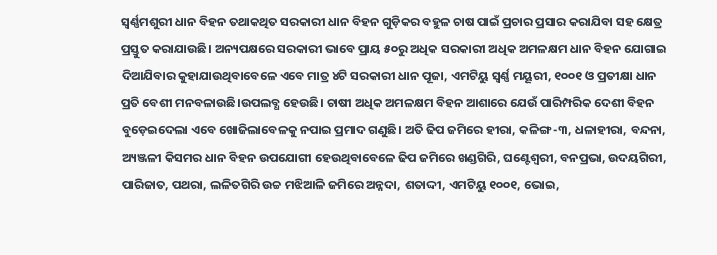ସ୍ୱର୍ଣ୍ଣମଶୁରୀ ଧାନ ବିହନ ତଥାକଥିତ ସରକାରୀ ଧାନ ବିହନ ଗୁଡ଼ିକର ବହୁଳ ଚାଷ ପାଇଁ ପ୍ରଚାର ପ୍ରସାର କରାଯିବା ସହ କ୍ଷେତ୍ର ପ୍ରସ୍ତୁତ କରାଯାଉଛି। ଅନ୍ୟପକ୍ଷରେ ସରକାରୀ ଭାବେ ପ୍ରାୟ ୫୦ରୁ ଅଧିକ ସରକାରୀ ଅଧିକ ଅମଳକ୍ଷମ ଧାନ ବିହନ ଯୋଗାଇ ଦିଆଯିବାର କୁହାଯାଉଥିବାବେଳେ ଏବେ ମାତ୍ର ୪ଟି ସରକାରୀ ଧାନ ପୂଜା, ଏମଟିୟୁ ସ୍ୱର୍ଣ୍ଣ ମୟୂରୀ, ୧୦୦୧ ଓ ପ୍ରତୀକ୍ଷା ଧାନ ପ୍ରତି ବେଶୀ ମନବଳାଉଛି।ଉପଲବ୍ଧ ହେଉଛି। ଚାଷୀ ଅଧିକ ଅମଳକ୍ଷମ ବିହନ ଆଶାରେ ଯେଉଁ ପାରିମ୍ପରିକ ଦେଶୀ ବିହନ ବୁଡ଼େଇଦେଲା ଏବେ ଖୋଜିଲାବେଳକୁ ନପାଇ ପ୍ରମାଦ ଗଣୁଛି। ଅତି ଢିପ ଜମିରେ ହୀରା, କଳିଙ୍ଗ-୩, ଧଳାହୀରା, ବନ୍ଦନା, ଅ୍ୟଞ୍ଜଳୀ କିସମର ଧାନ ବିହନ ଉପଯୋଗୀ ହେଉଥିବାବେଳେ ଢିପ ଜମିରେ ଖଣ୍ଡଗିରି, ଘଣ୍ଟେଶ୍ୱରୀ, ବନପ୍ରଭା, ଉଦୟଗିରୀ, ପାରିଜାତ, ପଥରା, ଲଳିତଗିରି ଉଚ୍ଚ ମଝିଆଳି ଜମିରେ ଅନ୍ନଦା, ଶତାଦ୍ଦୀ, ଏମଟିୟୁ ୧୦୦୧, ଭୋଇ,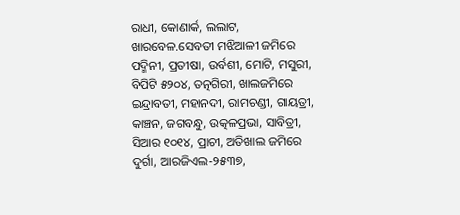ରାଧୀ, କୋଣାର୍କ, ଲଲାଟ, ଖାରବେଳ.ସେବତୀ ମଝିଆଳୀ ଜମିରେ ପଦ୍ମିନୀ, ପ୍ରତୀଷା, ଉର୍ବଶୀ, ମୋଟି, ମସୁରୀ, ବିପିଟି ୫୨୦୪, ତତ୍ନଗିରୀ, ଖାଲଜମିରେ ଇନ୍ଦ୍ରାବତୀ, ମହାନଦୀ, ରାମଚଣ୍ଡୀ, ଗାୟତ୍ରୀ, କାଞ୍ଚନ, ଜଗବନ୍ଧୁ, ଉତ୍କଳପ୍ରଭା, ସାବିତ୍ରୀ, ସିଆର ୧୦୧୪, ପ୍ରାଚୀ, ଅତିଖାଲ ଜମିରେ ଦୁର୍ଗା, ଆରଜିଏଲ-୨୫୩୭,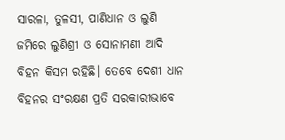ସାରଳା, ତୁଳସୀ, ପାଣିଧାନ ଓ ଲୁଣି ଜମିରେ ଲୁଣିଶ୍ରୀ ଓ ସୋନାମଣୀ ଆଦି ବିହନ କିସମ ରହିଛି। ତେବେ ଦେଶୀ ଧାନ ବିହନର ସଂରକ୍ଷଣ ପ୍ରତି ସରକାରୀଭାବେ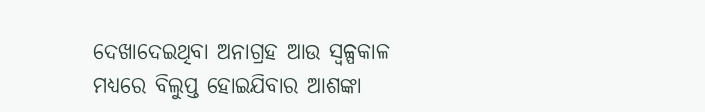ଦେଖାଦେଇଥିବା ଅନାଗ୍ରହ ଆଉ ସ୍ୱଳ୍ପକାଳ ମଧ୍ୟରେ ବିଲୁପ୍ତ ହୋଇଯିବାର ଆଶଙ୍କା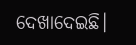ଦେଖାଦେଇଛି।